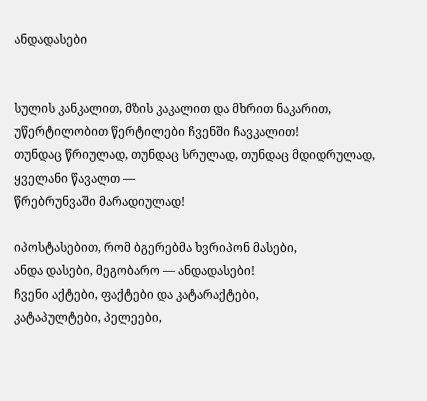ანდადასები


სულის კანკალით, მზის კაკალით და მხრით ნაკარით,
უწერტილობით წერტილები ჩვენში ჩავკალით!
თუნდაც წრიულად, თუნდაც სრულად, თუნდაც მდიდრულად,
ყველანი წავალთ —
წრებრუნვაში მარადიულად!

იპოსტასებით, რომ ბგერებმა ხვრიპონ მასები,
ანდა დასები, მეგობარო — ანდადასები!
ჩვენი აქტები, ფაქტები და კატარაქტები,
კატაპულტები, პელეები,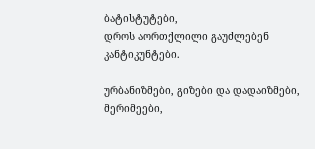ბატისტუტები,
დროს აორთქლილი გაუძლებენ კანტიკუნტები.

ურბანიზმები, გიზები და დადაიზმები,
მერიმეები,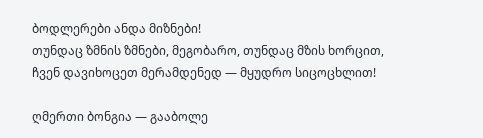ბოდლერები ანდა მიზნები!
თუნდაც ზმნის ზმნები, მეგობარო, თუნდაც მზის ხორცით,
ჩვენ დავიხოცეთ მერამდენედ — მყუდრო სიცოცხლით!

ღმერთი ბონგია — გააბოლე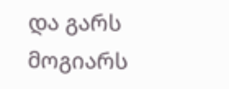და გარს მოგიარს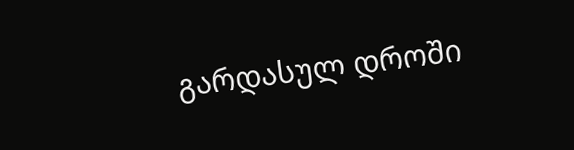გარდასულ დროში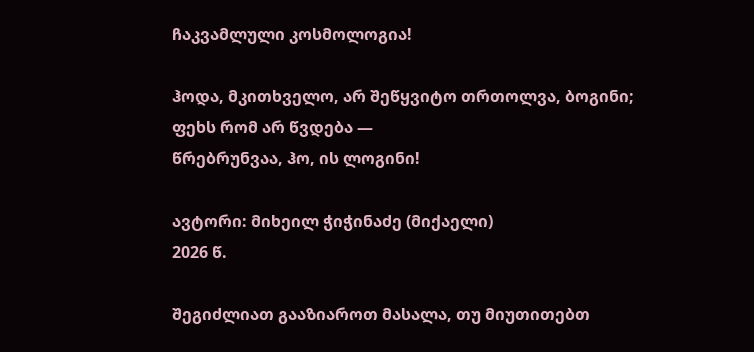ჩაკვამლული კოსმოლოგია!

ჰოდა, მკითხველო, არ შეწყვიტო თრთოლვა, ბოგინი;
ფეხს რომ არ წვდება —
წრებრუნვაა, ჰო, ის ლოგინი!

ავტორი: მიხეილ ჭიჭინაძე (მიქაელი)
2026 წ.

შეგიძლიათ გააზიაროთ მასალა, თუ მიუთითებთ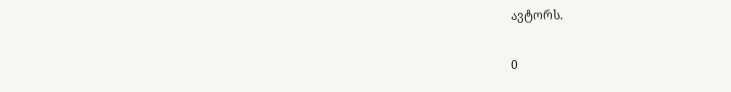ავტორს.

0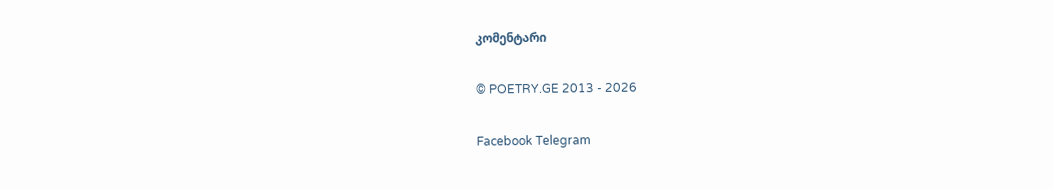კომენტარი

© POETRY.GE 2013 - 2026

Facebook Telegram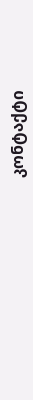კონტაქტი